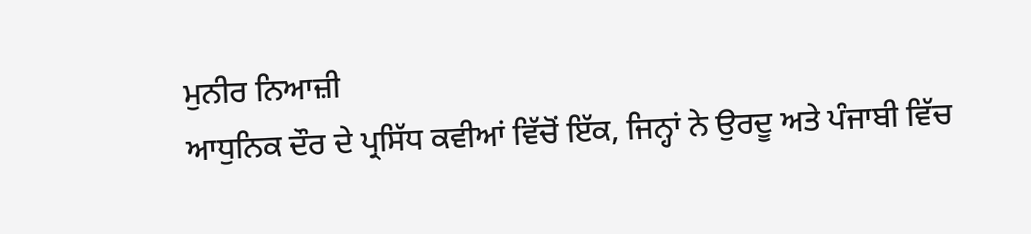ਮੁਨੀਰ ਨਿਆਜ਼ੀ
ਆਧੁਨਿਕ ਦੌਰ ਦੇ ਪ੍ਰਸਿੱਧ ਕਵੀਆਂ ਵਿੱਚੋਂ ਇੱਕ, ਜਿਨ੍ਹਾਂ ਨੇ ਉਰਦੂ ਅਤੇ ਪੰਜਾਬੀ ਵਿੱਚ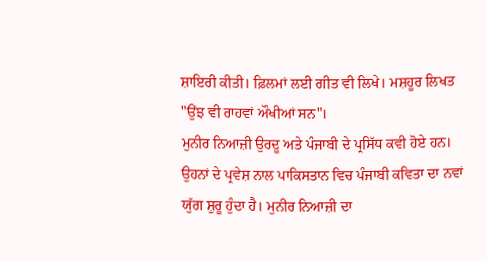ਸ਼ਾਇਰੀ ਕੀਤੀ। ਫ਼ਿਲਮਾਂ ਲਈ ਗੀਤ ਵੀ ਲਿਖੇ। ਮਸ਼ਹੂਰ ਲਿਖਤ "ਉਂਝ ਵੀ ਰਾਹਵਾਂ ਔਖੀਆਂ ਸਨ"।
ਮੁਨੀਰ ਨਿਆਜ਼ੀ ਉਰਦੂ ਅਤੇ ਪੰਜਾਬੀ ਦੇ ਪ੍ਰਸਿੱਧ ਕਵੀ ਹੋਏ ਹਨ। ਉਹਨਾਂ ਦੇ ਪ੍ਰਵੇਸ਼ ਨਾਲ ਪਾਕਿਸਤਾਨ ਵਿਚ ਪੰਜਾਬੀ ਕਵਿਤਾ ਦਾ ਨਵਾਂ ਯੁੱਗ ਸ਼ੁਰੂ ਹੁੰਦਾ ਹੈ। ਮੁਨੀਰ ਨਿਆਜ਼ੀ ਦਾ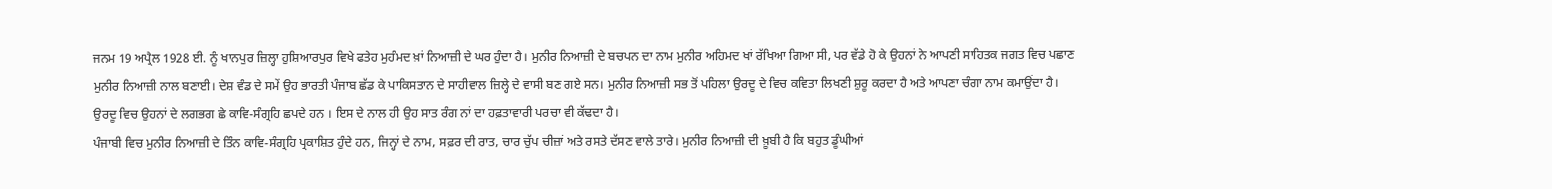ਜਨਮ 19 ਅਪ੍ਰੈਲ 1928 ਈ. ਨੂੰ ਖਾਨਪੁਰ ਜ਼ਿਲ੍ਹਾ ਹੁਸ਼ਿਆਰਪੁਰ ਵਿਖੇ ਫਤੇਹ ਮੁਹੰਮਦ ਖ਼ਾਂ ਨਿਆਜ਼ੀ ਦੇ ਘਰ ਹੁੰਦਾ ਹੈ। ਮੁਨੀਰ ਨਿਆਜ਼ੀ ਦੇ ਬਚਪਨ ਦਾ ਨਾਮ ਮੁਨੀਰ ਅਹਿਮਦ ਖਾਂ ਰੱਖਿਆ ਗਿਆ ਸੀ, ਪਰ ਵੱਡੇ ਹੋ ਕੇ ਉਹਨਾਂ ਨੇ ਆਪਣੀ ਸਾਹਿਤਕ ਜਗਤ ਵਿਚ ਪਛਾਣ ਮੁਨੀਰ ਨਿਆਜ਼ੀ ਨਾਲ ਬਣਾਈ। ਦੇਸ਼ ਵੰਡ ਦੇ ਸਮੇਂ ਉਹ ਭਾਰਤੀ ਪੰਜਾਬ ਛੱਡ ਕੇ ਪਾਕਿਸਤਾਨ ਦੇ ਸਾਹੀਵਾਲ ਜ਼ਿਲ੍ਹੇ ਦੇ ਵਾਸੀ ਬਣ ਗਏ ਸਨ। ਮੁਨੀਰ ਨਿਆਜ਼ੀ ਸਭ ਤੋਂ ਪਹਿਲਾ ਉਰਦੂ ਦੇ ਵਿਚ ਕਵਿਤਾ ਲਿਖਣੀ ਸ਼ੁਰੂ ਕਰਦਾ ਹੈ ਅਤੇ ਆਪਣਾ ਚੰਗਾ ਨਾਮ ਕਮਾਉਂਦਾ ਹੈ। ਉਰਦੂ ਵਿਚ ਉਹਨਾਂ ਦੇ ਲਗਭਗ ਛੇ ਕਾਵਿ-ਸੰਗ੍ਰਹਿ ਛਪਦੇ ਹਨ । ਇਸ ਦੇ ਨਾਲ ਹੀ ਉਹ ਸਾਤ ਰੰਗ ਨਾਂ ਦਾ ਹਫ਼ਤਾਵਾਰੀ ਪਰਚਾ ਵੀ ਕੱਢਦਾ ਹੈ।
ਪੰਜਾਬੀ ਵਿਚ ਮੁਨੀਰ ਨਿਆਜ਼ੀ ਦੇ ਤਿੰਨ ਕਾਵਿ-ਸੰਗ੍ਰਹਿ ਪ੍ਰਕਾਸ਼ਿਤ ਹੁੰਦੇ ਹਨ, ਜਿਨ੍ਹਾਂ ਦੇ ਨਾਮ, ਸਫ਼ਰ ਦੀ ਰਾਤ, ਚਾਰ ਚੁੱਪ ਚੀਜ਼ਾਂ ਅਤੇ ਰਸਤੇ ਦੱਸਣ ਵਾਲੇ ਤਾਰੇ। ਮੁਨੀਰ ਨਿਆਜ਼ੀ ਦੀ ਖ਼ੂਬੀ ਹੈ ਕਿ ਬਹੁਤ ਡੂੰਘੀਆਂ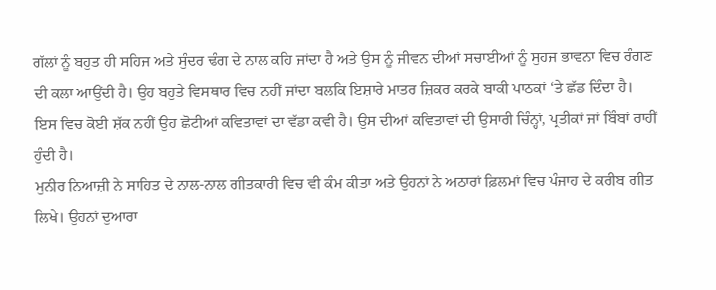ਗੱਲਾਂ ਨੂੰ ਬਹੁਤ ਹੀ ਸਹਿਜ ਅਤੇ ਸੁੰਦਰ ਢੰਗ ਦੇ ਨਾਲ ਕਹਿ ਜਾਂਦਾ ਹੈ ਅਤੇ ਉਸ ਨੂੰ ਜੀਵਨ ਦੀਆਂ ਸਚਾਈਆਂ ਨੂੰ ਸੁਹਜ ਭਾਵਨਾ ਵਿਚ ਰੰਗਣ ਦੀ ਕਲਾ ਆਉਂਦੀ ਹੈ। ਉਹ ਬਹੁਤੇ ਵਿਸਥਾਰ ਵਿਚ ਨਹੀਂ ਜਾਂਦਾ ਬਲਕਿ ਇਸ਼ਾਰੇ ਮਾਤਰ ਜ਼ਿਕਰ ਕਰਕੇ ਬਾਕੀ ਪਾਠਕਾਂ ‘ਤੇ ਛੱਡ ਦਿੰਦਾ ਹੈ। ਇਸ ਵਿਚ ਕੋਈ ਸ਼ੱਕ ਨਹੀਂ ਉਹ ਛੋਟੀਆਂ ਕਵਿਤਾਵਾਂ ਦਾ ਵੱਡਾ ਕਵੀ ਹੈ। ਉਸ ਦੀਆਂ ਕਵਿਤਾਵਾਂ ਦੀ ਉਸਾਰੀ ਚਿੰਨ੍ਹਾਂ, ਪ੍ਰਤੀਕਾਂ ਜਾਂ ਬਿੰਬਾਂ ਰਾਹੀਂ ਹੁੰਦੀ ਹੈ।
ਮੁਨੀਰ ਨਿਆਜ਼ੀ ਨੇ ਸਾਹਿਤ ਦੇ ਨਾਲ-ਨਾਲ ਗੀਤਕਾਰੀ ਵਿਚ ਵੀ ਕੰਮ ਕੀਤਾ ਅਤੇ ਉਹਨਾਂ ਨੇ ਅਠਾਰਾਂ ਫ਼ਿਲਮਾਂ ਵਿਚ ਪੰਜਾਹ ਦੇ ਕਰੀਬ ਗੀਤ ਲਿਖੇ। ਉਹਨਾਂ ਦੁਆਰਾ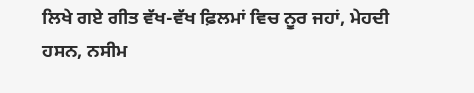ਲਿਖੇ ਗਏ ਗੀਤ ਵੱਖ-ਵੱਖ ਫ਼ਿਲਮਾਂ ਵਿਚ ਨੂਰ ਜਹਾਂ, ਮੇਹਦੀ ਹਸਨ, ਨਸੀਮ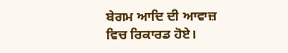ਬੇਗਮ ਆਦਿ ਦੀ ਆਵਾਜ਼ ਵਿਚ ਰਿਕਾਰਡ ਹੋਏ।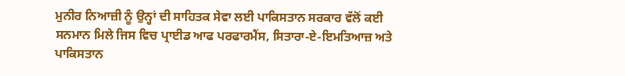ਮੁਨੀਰ ਨਿਆਜ਼ੀ ਨੂੰ ਉਨ੍ਹਾਂ ਦੀ ਸਾਹਿਤਕ ਸੇਵਾ ਲਈ ਪਾਕਿਸਤਾਨ ਸਰਕਾਰ ਵੱਲੋਂ ਕਈ ਸਨਮਾਨ ਮਿਲੇ ਜਿਸ ਵਿਚ ਪ੍ਰਾਈਡ ਆਫ ਪਰਫਾਰਮੈਂਸ, ਸਿਤਾਰਾ-ਏ-ਇਮਤਿਆਜ਼ ਅਤੇ ਪਾਕਿਸਤਾਨ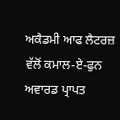ਅਕੈਡਮੀ ਆਫ ਲੈਟਰਜ਼ ਵੱਲੋਂ ਕਮਾਲ-ਏ-ਫੁਨ ਅਵਾਰਡ ਪ੍ਰਾਪਤ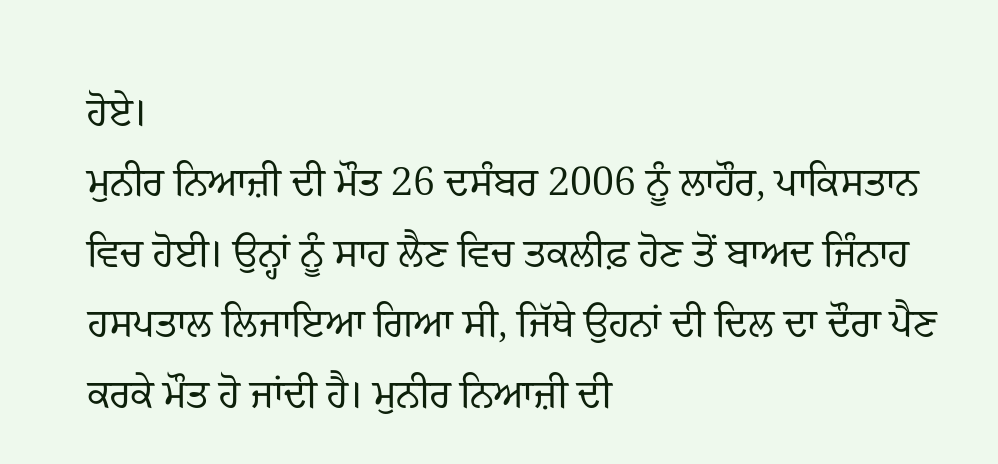ਹੋਏ।
ਮੁਨੀਰ ਨਿਆਜ਼ੀ ਦੀ ਮੌਤ 26 ਦਸੰਬਰ 2006 ਨੂੰ ਲਾਹੌਰ, ਪਾਕਿਸਤਾਨ ਵਿਚ ਹੋਈ। ਉਨ੍ਹਾਂ ਨੂੰ ਸਾਹ ਲੈਣ ਵਿਚ ਤਕਲੀਫ਼ ਹੋਣ ਤੋਂ ਬਾਅਦ ਜਿੰਨਾਹ ਹਸਪਤਾਲ ਲਿਜਾਇਆ ਗਿਆ ਸੀ, ਜਿੱਥੇ ਉਹਨਾਂ ਦੀ ਦਿਲ ਦਾ ਦੌਰਾ ਪੈਣ ਕਰਕੇ ਮੌਤ ਹੋ ਜਾਂਦੀ ਹੈ। ਮੁਨੀਰ ਨਿਆਜ਼ੀ ਦੀ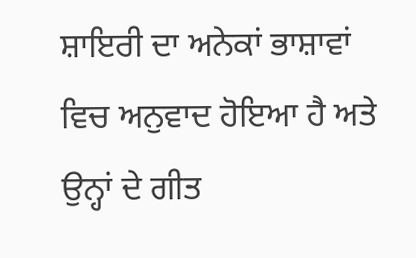ਸ਼ਾਇਰੀ ਦਾ ਅਨੇਕਾਂ ਭਾਸ਼ਾਵਾਂ ਵਿਚ ਅਨੁਵਾਦ ਹੋਇਆ ਹੈ ਅਤੇ ਉਨ੍ਹਾਂ ਦੇ ਗੀਤ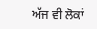ਅੱਜ ਵੀ ਲੋਕਾਂ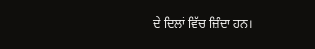ਦੇ ਦਿਲਾਂ ਵਿੱਚ ਜ਼ਿੰਦਾ ਹਨ।